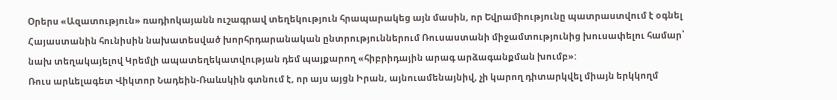Օրերս «Ազատություն» ռադիոկայանն ուշագրավ տեղեկություն հրապարակեց այն մասին, որ Եվրամիությունը պատրաստվում է օգնել Հայաստանին հունիսին նախատեսված խորհրդարանական ընտրություններում Ռուսաստանի միջամտությունից խուսափելու համար՝ նախ տեղակայելով Կրեմլի ապատեղեկատվության դեմ պայքարող «հիբրիդային արագ արձագանքման խումբ»:
Ռուս արևելագետ Վիկտոր Նադեին-Ռաևսկին գտնում է, որ այս այցն Իրան, այնուամենայնիվ, չի կարող դիտարկվել միայն երկկողմ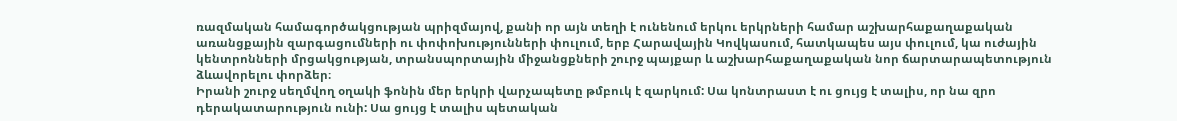ռազմական համագործակցության պրիզմայով, քանի որ այն տեղի է ունենում երկու երկրների համար աշխարհաքաղաքական առանցքային զարգացումների ու փոփոխությունների փուլում, երբ Հարավային Կովկասում, հատկապես այս փուլում, կա ուժային կենտրոնների մրցակցության, տրանսպորտային միջանցքների շուրջ պայքար և աշխարհաքաղաքական նոր ճարտարապետություն ձևավորելու փորձեր։
Իրանի շուրջ սեղմվող օղակի ֆոնին մեր երկրի վարչապետը թմբուկ է զարկում: Սա կոնտրաստ է ու ցույց է տալիս, որ նա զրո դերակատարություն ունի: Սա ցույց է տալիս պետական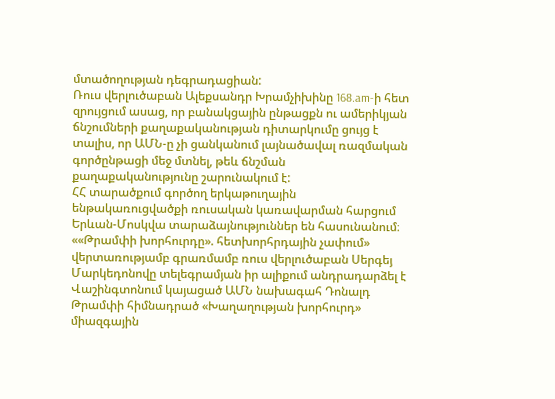մտածողության դեգրադացիան:
Ռուս վերլուծաբան Ալեքսանդր Խրամչիխինը 168.am-ի հետ զրույցում ասաց, որ բանակցային ընթացքն ու ամերիկյան ճնշումների քաղաքականության դիտարկումը ցույց է տալիս, որ ԱՄՆ-ը չի ցանկանում լայնածավալ ռազմական գործընթացի մեջ մտնել, թեև ճնշման քաղաքականությունը շարունակում է:
ՀՀ տարածքում գործող երկաթուղային ենթակառուցվածքի ռուսական կառավարման հարցում Երևան-Մոսկվա տարաձայնություններ են հասունանում։
««Թրամփի խորհուրդը». հետխորհրդային չափում» վերտառությամբ գրառմամբ ռուս վերլուծաբան Սերգեյ Մարկեդոնովը տելեգրամյան իր ալիքում անդրադարձել է Վաշինգտոնում կայացած ԱՄՆ նախագահ Դոնալդ Թրամփի հիմնադրած «Խաղաղության խորհուրդ» միազգային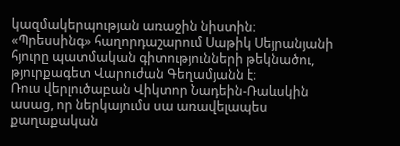կազմակերպության առաջին նիստին։
«Պրեսսինգ» հաղորդաշարում Սաթիկ Սեյրանյանի հյուրը պատմական գիտությունների թեկնածու, թյուրքագետ Վարուժան Գեղամյանն է։
Ռուս վերլուծաբան Վիկտոր Նադեին-Ռաևսկին ասաց, որ ներկայումս սա առավելապես քաղաքական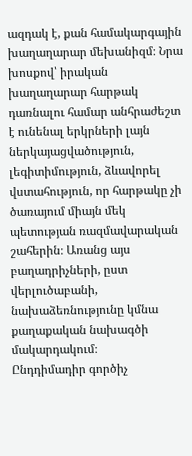ազդակ է, քան համակարգային խաղաղարար մեխանիզմ։ Նրա խոսքով՝ իրական խաղաղարար հարթակ դառնալու համար անհրաժեշտ է ունենալ երկրների լայն ներկայացվածություն, լեգիտիմություն, ձևավորել վստահություն, որ հարթակը չի ծառայում միայն մեկ պետության ռազմավարական շահերին։ Առանց այս բաղադրիչների, ըստ վերլուծաբանի, նախաձեռնությունը կմնա քաղաքական նախագծի մակարդակում։
Ընդդիմադիր գործիչ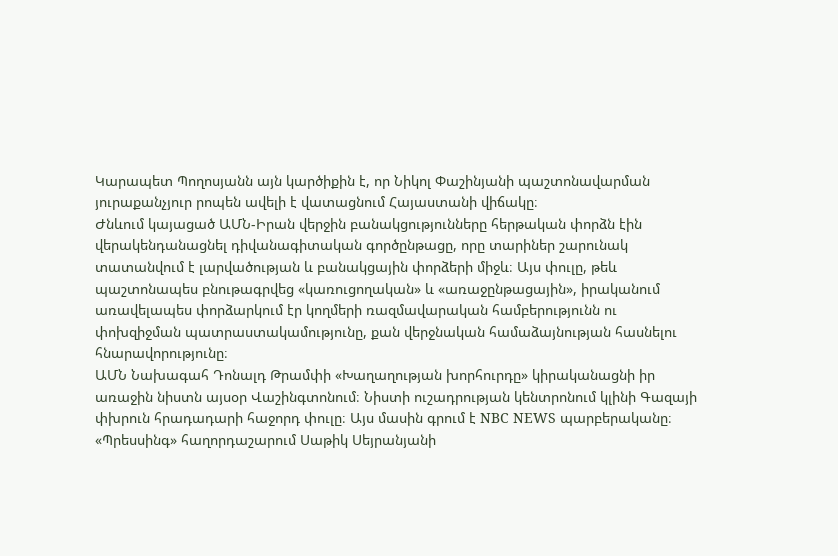Կարապետ Պողոսյանն այն կարծիքին է, որ Նիկոլ Փաշինյանի պաշտոնավարման յուրաքանչյուր րոպեն ավելի է վատացնում Հայաստանի վիճակը։
Ժնևում կայացած ԱՄՆ-Իրան վերջին բանակցությունները հերթական փորձն էին վերակենդանացնել դիվանագիտական գործընթացը, որը տարիներ շարունակ տատանվում է լարվածության և բանակցային փորձերի միջև։ Այս փուլը, թեև պաշտոնապես բնութագրվեց «կառուցողական» և «առաջընթացային», իրականում առավելապես փորձարկում էր կողմերի ռազմավարական համբերությունն ու փոխզիջման պատրաստակամությունը, քան վերջնական համաձայնության հասնելու հնարավորությունը։
ԱՄՆ Նախագահ Դոնալդ Թրամփի «Խաղաղության խորհուրդը» կիրականացնի իր առաջին նիստն այսօր Վաշինգտոնում։ Նիստի ուշադրության կենտրոնում կլինի Գազայի փխրուն հրադադարի հաջորդ փուլը։ Այս մասին գրում է NBC NEWS պարբերականը։
«Պրեսսինգ» հաղորդաշարում Սաթիկ Սեյրանյանի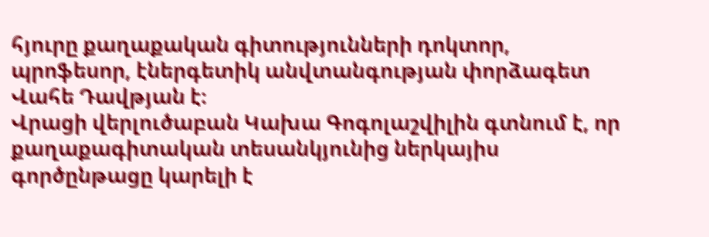հյուրը քաղաքական գիտությունների դոկտոր, պրոֆեսոր, էներգետիկ անվտանգության փորձագետ Վահե Դավթյան է։
Վրացի վերլուծաբան Կախա Գոգոլաշվիլին գտնում է, որ քաղաքագիտական տեսանկյունից ներկայիս գործընթացը կարելի է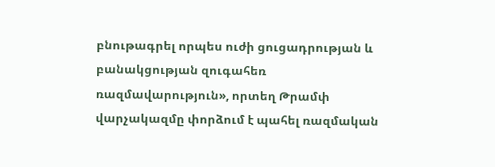բնութագրել որպես ուժի ցուցադրության և բանակցության զուգահեռ ռազմավարություն», որտեղ Թրամփ վարչակազմը փորձում է պահել ռազմական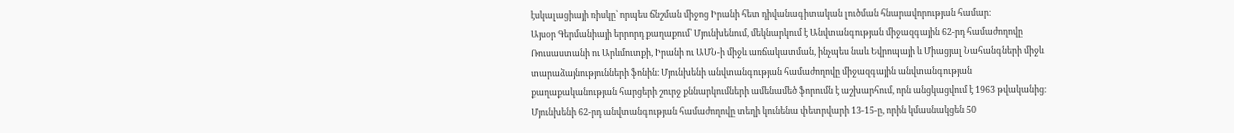էսկալացիայի ռիսկը՝ որպես ճնշման միջոց Իրանի հետ դիվանագիտական լուծման հնարավորության համար։
Այսօր Գերմանիայի երրորդ քաղաքում՝ Մյունխենում, մեկնարկում է Անվտանգության միջազգային 62-րդ համաժողովը Ռուսաստանի ու Արևմուտքի, Իրանի ու ԱՄՆ-ի միջև առճակատման, ինչպես նաև Եվրոպայի և Միացյալ Նահանգների միջև տարաձայնությունների ֆոնին։ Մյունխենի անվտանգության համաժողովը միջազգային անվտանգության քաղաքականության հարցերի շուրջ քննարկումների ամենամեծ ֆորումն է աշխարհում, որն անցկացվում է 1963 թվականից։ Մյունխենի 62-րդ անվտանգության համաժողովը տեղի կունենա փետրվարի 13-15-ը, որին կմասնակցեն 50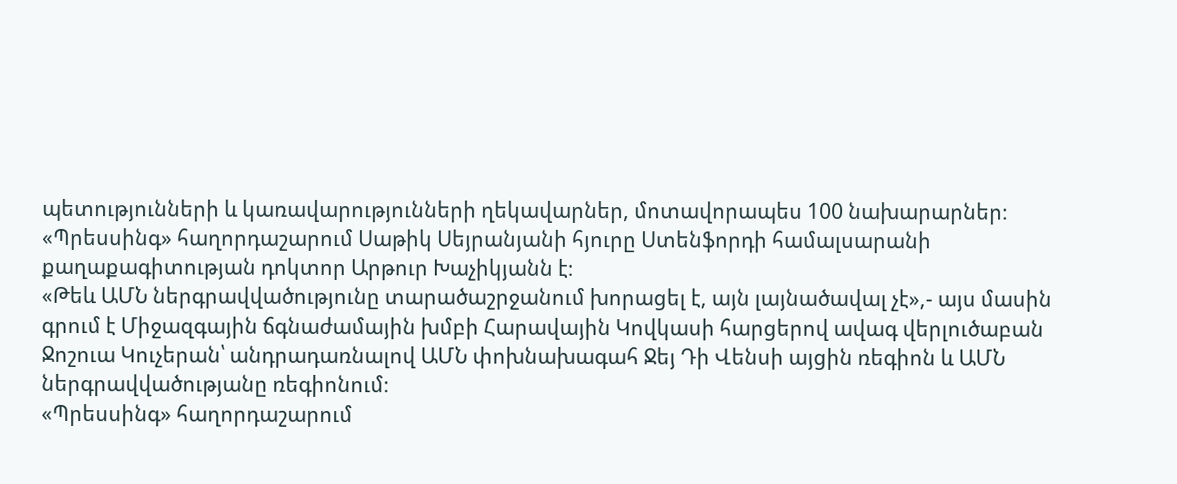պետությունների և կառավարությունների ղեկավարներ, մոտավորապես 100 նախարարներ։
«Պրեսսինգ» հաղորդաշարում Սաթիկ Սեյրանյանի հյուրը Ստենֆորդի համալսարանի քաղաքագիտության դոկտոր Արթուր Խաչիկյանն է։
«Թեև ԱՄՆ ներգրավվածությունը տարածաշրջանում խորացել է, այն լայնածավալ չէ»,- այս մասին գրում է Միջազգային ճգնաժամային խմբի Հարավային Կովկասի հարցերով ավագ վերլուծաբան Ջոշուա Կուչերան՝ անդրադառնալով ԱՄՆ փոխնախագահ Ջեյ Դի Վենսի այցին ռեգիոն և ԱՄՆ ներգրավվածությանը ռեգիոնում։
«Պրեսսինգ» հաղորդաշարում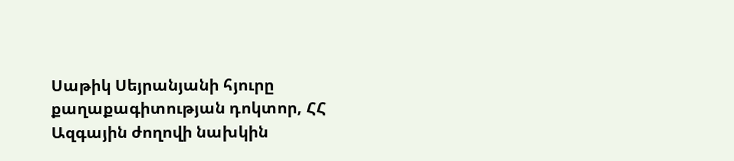Սաթիկ Սեյրանյանի հյուրը քաղաքագիտության դոկտոր, ՀՀ Ազգային ժողովի նախկին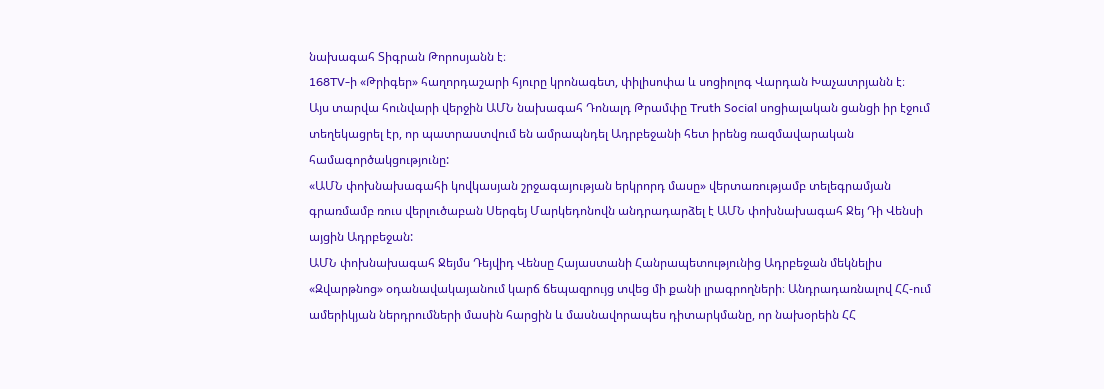նախագահ Տիգրան Թորոսյանն է։
168TV-ի «Թրիգեր» հաղորդաշարի հյուրը կրոնագետ, փիլիսոփա և սոցիոլոգ Վարդան Խաչատրյանն է։
Այս տարվա հունվարի վերջին ԱՄՆ նախագահ Դոնալդ Թրամփը Truth Social սոցիալական ցանցի իր էջում տեղեկացրել էր, որ պատրաստվում են ամրապնդել Ադրբեջանի հետ իրենց ռազմավարական համագործակցությունը:
«ԱՄՆ փոխնախագահի կովկասյան շրջագայության երկրորդ մասը» վերտառությամբ տելեգրամյան գրառմամբ ռուս վերլուծաբան Սերգեյ Մարկեդոնովն անդրադարձել է ԱՄՆ փոխնախագահ Ջեյ Դի Վենսի այցին Ադրբեջան:
ԱՄՆ փոխնախագահ Ջեյմս Դեյվիդ Վենսը Հայաստանի Հանրապետությունից Ադրբեջան մեկնելիս «Զվարթնոց» օդանավակայանում կարճ ճեպազրույց տվեց մի քանի լրագրողների։ Անդրադառնալով ՀՀ-ում ամերիկյան ներդրումների մասին հարցին և մասնավորապես դիտարկմանը, որ նախօրեին ՀՀ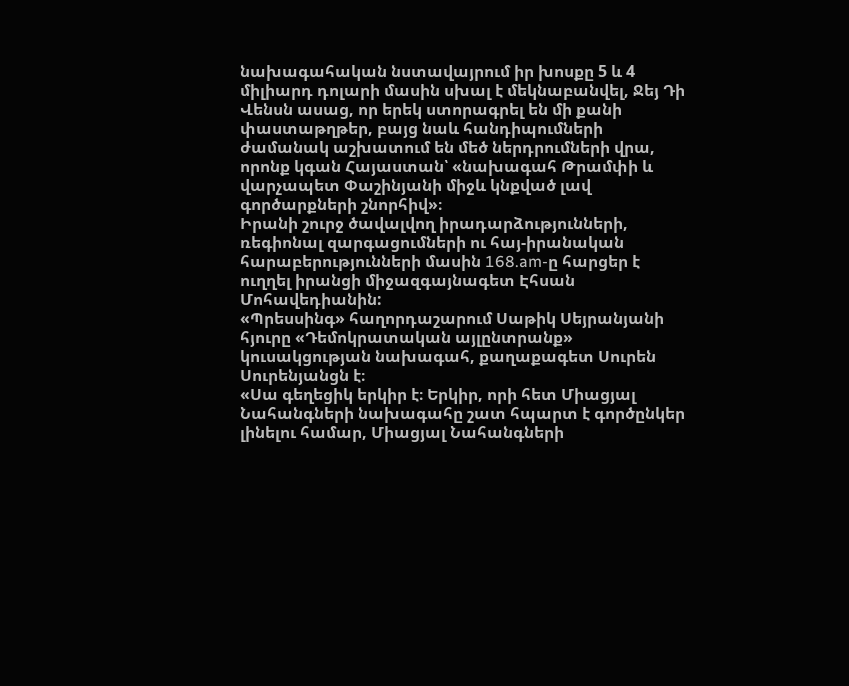նախագահական նստավայրում իր խոսքը 5 և 4 միլիարդ դոլարի մասին սխալ է մեկնաբանվել, Ջեյ Դի Վենսն ասաց, որ երեկ ստորագրել են մի քանի փաստաթղթեր, բայց նաև հանդիպումների ժամանակ աշխատում են մեծ ներդրումների վրա, որոնք կգան Հայաստան՝ «նախագահ Թրամփի և վարչապետ Փաշինյանի միջև կնքված լավ գործարքների շնորհիվ»։
Իրանի շուրջ ծավալվող իրադարձությունների, ռեգիոնալ զարգացումների ու հայ-իրանական հարաբերությունների մասին 168.am-ը հարցեր է ուղղել իրանցի միջազգայնագետ Էհսան Մոհավեդիանին:
«Պրեսսինգ» հաղորդաշարում Սաթիկ Սեյրանյանի հյուրը «Դեմոկրատական այլընտրանք» կուսակցության նախագահ, քաղաքագետ Սուրեն Սուրենյանցն է։
«Սա գեղեցիկ երկիր է։ Երկիր, որի հետ Միացյալ Նահանգների նախագահը շատ հպարտ է գործընկեր լինելու համար, Միացյալ Նահանգների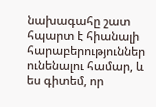նախագահը շատ հպարտ է հիանալի հարաբերություններ ունենալու համար, և ես գիտեմ, որ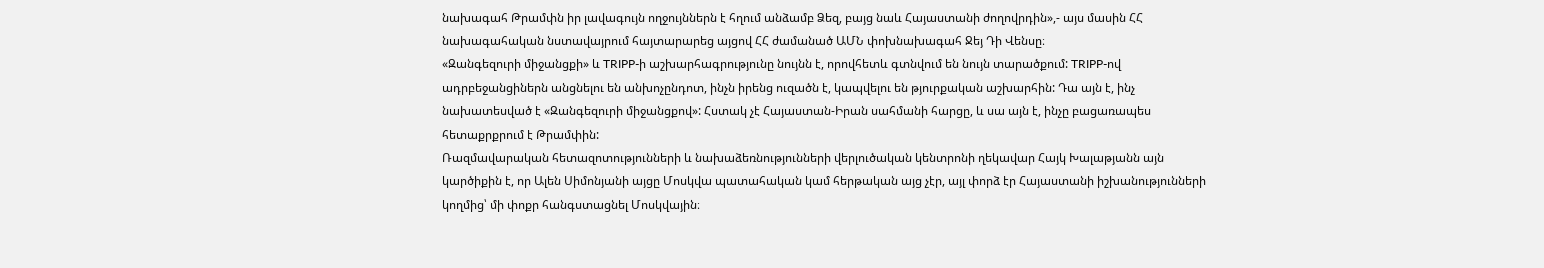նախագահ Թրամփն իր լավագույն ողջույններն է հղում անձամբ Ձեզ, բայց նաև Հայաստանի ժողովրդին»,- այս մասին ՀՀ նախագահական նստավայրում հայտարարեց այցով ՀՀ ժամանած ԱՄՆ փոխնախագահ Ջեյ Դի Վենսը։
«Զանգեզուրի միջանցքի» և TRIPP-ի աշխարհագրությունը նույնն է, որովհետև գտնվում են նույն տարածքում: TRIPP-ով ադրբեջանցիներն անցնելու են անխոչընդոտ, ինչն իրենց ուզածն է, կապվելու են թյուրքական աշխարհին: Դա այն է, ինչ նախատեսված է «Զանգեզուրի միջանցքով»: Հստակ չէ Հայաստան-Իրան սահմանի հարցը, և սա այն է, ինչը բացառապես հետաքրքրում է Թրամփին:
Ռազմավարական հետազոտությունների և նախաձեռնությունների վերլուծական կենտրոնի ղեկավար Հայկ Խալաթյանն այն կարծիքին է, որ Ալեն Սիմոնյանի այցը Մոսկվա պատահական կամ հերթական այց չէր, այլ փորձ էր Հայաստանի իշխանությունների կողմից՝ մի փոքր հանգստացնել Մոսկվային։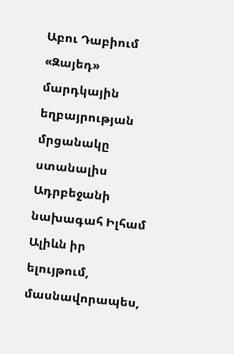Աբու Դաբիում «Զայեդ» մարդկային եղբայրության մրցանակը ստանալիս Ադրբեջանի նախագահ Իլհամ Ալիևն իր ելույթում, մասնավորապես,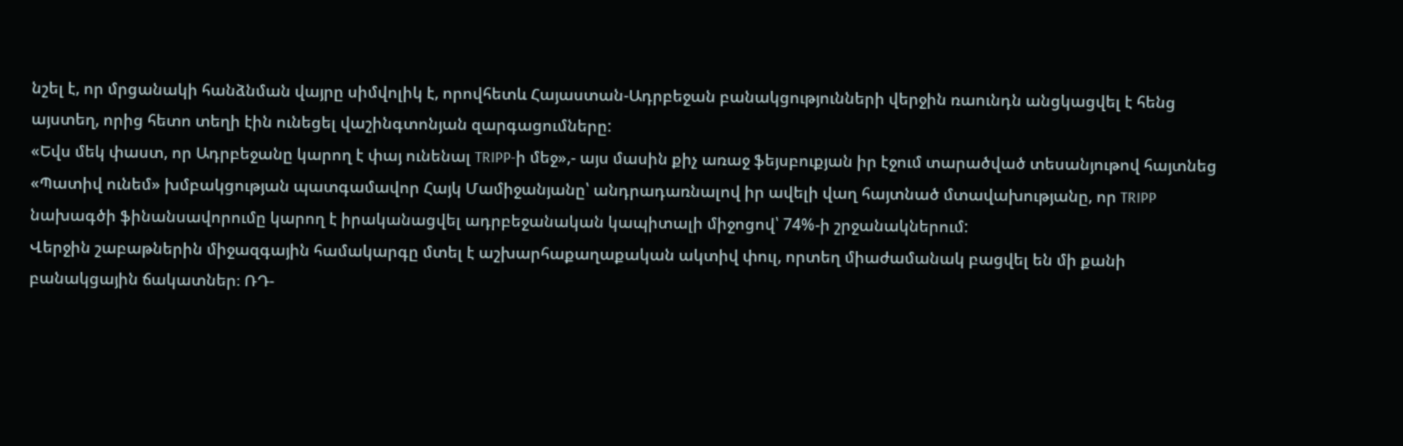նշել է, որ մրցանակի հանձնման վայրը սիմվոլիկ է, որովհետև Հայաստան-Ադրբեջան բանակցությունների վերջին ռաունդն անցկացվել է հենց այստեղ, որից հետո տեղի էին ունեցել վաշինգտոնյան զարգացումները:
«Եվս մեկ փաստ, որ Ադրբեջանը կարող է փայ ունենալ TRIPP-ի մեջ»,- այս մասին քիչ առաջ ֆեյսբուքյան իր էջում տարածված տեսանյութով հայտնեց «Պատիվ ունեմ» խմբակցության պատգամավոր Հայկ Մամիջանյանը՝ անդրադառնալով իր ավելի վաղ հայտնած մտավախությանը, որ TRIPP նախագծի ֆինանսավորումը կարող է իրականացվել ադրբեջանական կապիտալի միջոցով՝ 74%-ի շրջանակներում:
Վերջին շաբաթներին միջազգային համակարգը մտել է աշխարհաքաղաքական ակտիվ փուլ, որտեղ միաժամանակ բացվել են մի քանի բանակցային ճակատներ։ ՌԴ-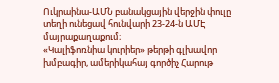Ուկրաինա-ԱՄՆ բանակցային վերջին փուլը տեղի ունեցավ հունվարի 23-24-ն ԱՄԷ մայրաքաղաքում։
«Կալիֆոռնիա կուրիեր» թերթի գլխավոր խմբագիր, ամերիկահայ գործիչ Հարութ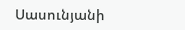Սասունյանի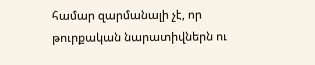համար զարմանալի չէ, որ թուրքական նարատիվներն ու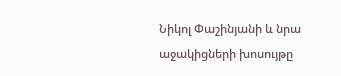Նիկոլ Փաշինյանի և նրա աջակիցների խոսույթը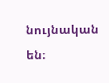նույնական են։